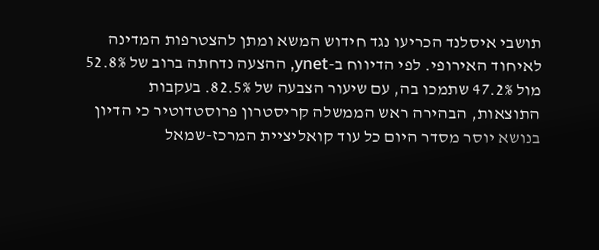תושבי איסלנד הכריעו נגד חידוש המשא ומתן להצטרפות המדינה לאיחוד האירופי. לפי הדיווח ב-ynet, ההצעה נדחתה ברוב של 52.8% מול 47.2% שתמכו בה, עם שיעור הצבעה של 82.5%. בעקבות התוצאות, הבהירה ראש הממשלה קריסטרון פרוסטדוטיר כי הדיון בנושא יוסר מסדר היום כל עוד קואליציית המרכז-שמאל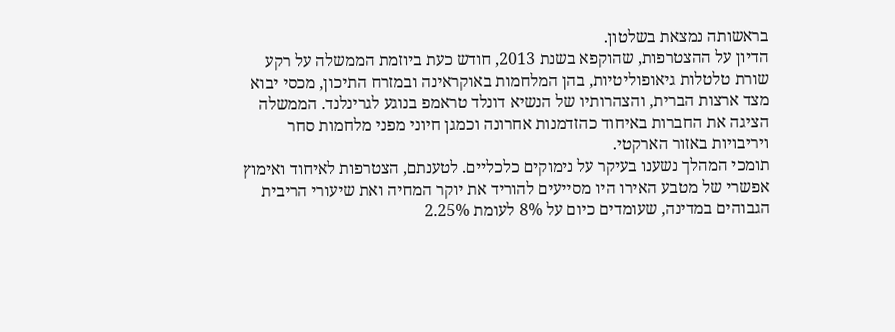בראשותה נמצאת בשלטון.
הדיון על ההצטרפות, שהוקפא בשנת 2013, חודש כעת ביוזמת הממשלה על רקע שורת טלטלות גיאופוליטיות, בהן המלחמות באוקראינה ובמזרח התיכון, מכסי יבוא מצד ארצות הברית, והצהרותיו של הנשיא דונלד טראמפ בנוגע לגרינלנד. הממשלה הציגה את החברות באיחוד כהזדמנות אחרונה וכמגן חיוני מפני מלחמות סחר ויריבויות באזור הארקטי.
תומכי המהלך נשענו בעיקר על נימוקים כלכליים. לטענתם, הצטרפות לאיחוד ואימוץ אפשרי של מטבע האירו היו מסייעים להוריד את יוקר המחיה ואת שיעורי הריבית הגבוהים במדינה, שעומדים כיום על 8% לעומת 2.25%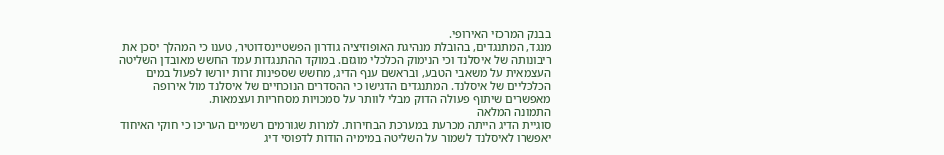בבנק המרכזי האירופי.
מנגד, המתנגדים, בהובלת מנהיגת האופוזיציה גודרון הפשטיינסדוטיר, טענו כי המהלך יסכן את ריבונותה של איסלנד וכי הנימוק הכלכלי מוגזם. במוקד ההתנגדות עמד החשש מאובדן השליטה העצמאית על משאבי הטבע, ובראשם ענף הדיג, מחשש שספינות זרות יורשו לפעול במים הכלכליים של איסלנד. המתנגדים הדגישו כי ההסדרים הנוכחיים של איסלנד מול אירופה מאפשרים שיתוף פעולה הדוק מבלי לוותר על סמכויות מסחריות ועצמאות.
התמונה המלאה
סוגיית הדיג הייתה מכרעת במערכת הבחירות. למרות שגורמים רשמיים העריכו כי חוקי האיחוד יאפשרו לאיסלנד לשמור על השליטה במימיה הודות לדפוסי דיג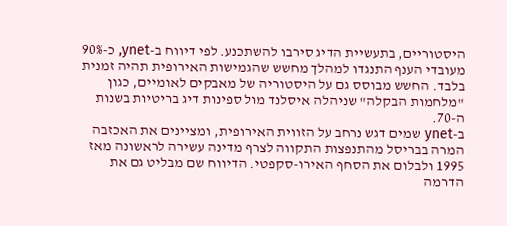היסטוריים, בתעשיית הדיג סירבו להשתכנע. לפי דיווח ב-ynet, כ-90% מעובדי הענף התנגדו למהלך מחשש שהגמישות האירופית תהיה זמנית בלבד. החשש מבוסס גם על היסטוריה של מאבקים לאומיים, כגון "מלחמות הבקלה" שניהלה איסלנד מול ספינות דיג בריטיות בשנות ה-70.
ב-ynet שמים דגש נרחב על הזווית האירופית, ומציינים את האכזבה המרה בבריסל מהתנפצות התקווה לצרף מדינה עשירה לראשונה מאז 1995 ולבלום את הסחף האירו-סקפטי. הדיווח שם מבליט גם את הדרמה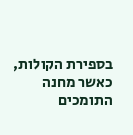בספירת הקולות, כאשר מחנה התומכים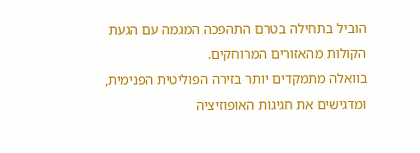הוביל בתחילה בטרם התהפכה המגמה עם הגעת הקולות מהאזורים המרוחקים.
בוואלה מתמקדים יותר בזירה הפוליטית הפנימית, ומדגישים את חגיגות האופוזיציה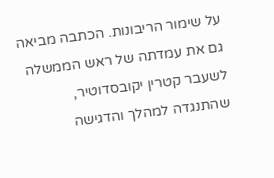על שימור הריבונות. הכתבה מביאה גם את עמדתה של ראש הממשלה לשעבר קטרין יקובסדוטיר, שהתנגדה למהלך והדגישה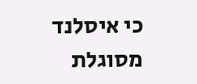כי איסלנד מסוגלת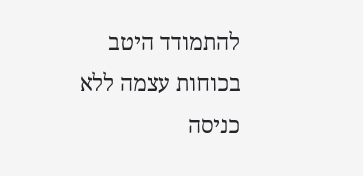להתמודד היטב בכוחות עצמה ללא כניסה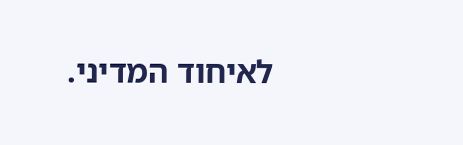לאיחוד המדיני.